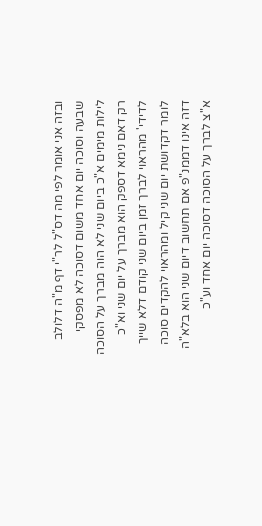ובזה אני אומר לפי מה דס"ל לר"י דף מ"ה דלולב שבעה וסוכה יום אחד משום דסוכה לא מפסקי לילות מימים א"כ ביום שני לא הוה מברך על הסוכה רק דאם נימא דספק הוא מברך על יום שני וא"כ לדידי' מהראוי לברך זמן ביום שני קודם דלא שייך לומר דקדושת יום שני קיל ומהראוי להקדים סוכה דזה אינו דממנ"פ אם תחשוב דיום שני הוא בלא"ה א"צ לברך על הסוכה דסוכה יום אחד וע"כ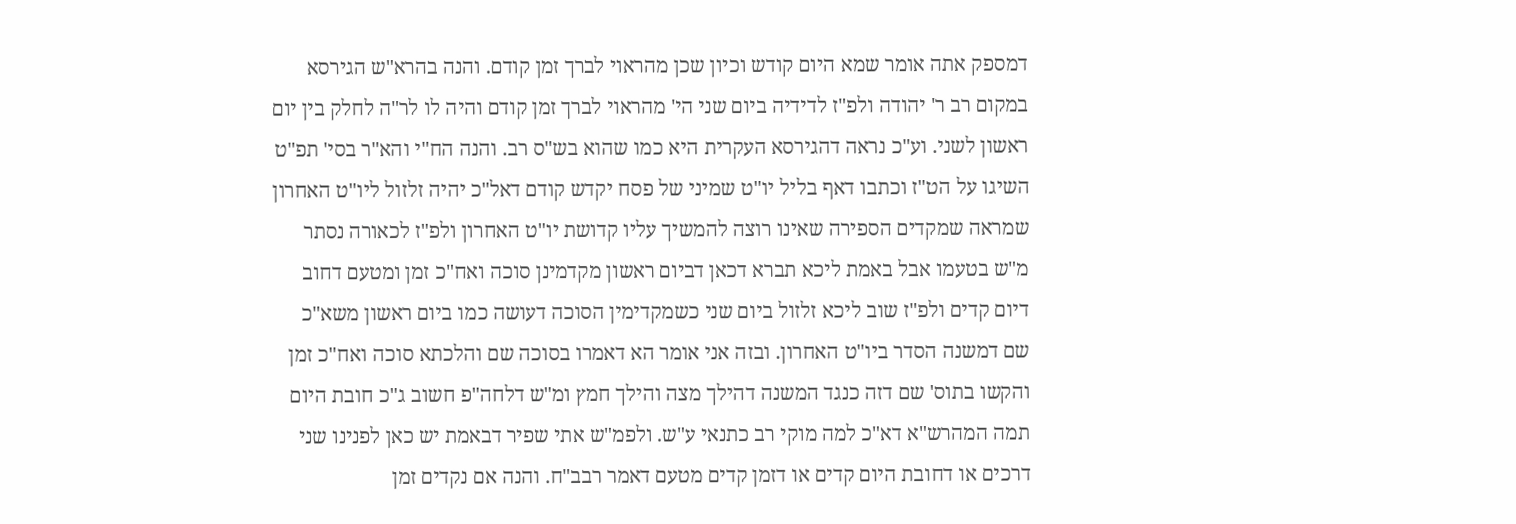דמספק אתה אומר שמא היום קודש וכיון שכן מהראוי לברך זמן קודם. והנה בהרא"ש הגירסא במקום רב ר' יהודה ולפ"ז לדידיה ביום שני הי' מהראוי לברך זמן קודם והיה לו לר"ה לחלק בין יום ראשון לשני. וע"כ נראה דהגירסא העקרית היא כמו שהוא בש"ס רב. והנה הח"י והא"ר בסי' תפ"ט השיגו על הט"ז וכתבו דאף בליל יו"ט שמיני של פסח יקדש קודם דאל"כ יהיה זלזול ליו"ט האחרון שמראה שמקדים הספירה שאינו רוצה להמשיך עליו קדושת יו"ט האחרון ולפ"ז לכאורה נסתר מ"ש בטעמו אבל באמת ליכא תברא דכאן דביום ראשון מקדמינן סוכה ואח"כ זמן ומטעם דחוב דיום קדים ולפ"ז שוב ליכא זלזול ביום שני כשמקדימין הסוכה דעושה כמו ביום ראשון משא"כ שם דמשנה הסדר ביו"ט האחרון. ובזה אני אומר הא דאמרו בסוכה שם והלכתא סוכה ואח"כ זמן והקשו בתוס' שם דזה כנגד המשנה דהילך מצה והילך חמץ ומ"ש דלחה"פ חשוב ג"כ חובת היום תמה המהרש"א דא"כ למה מוקי רב כתנאי ע"ש. ולפמ"ש אתי שפיר דבאמת יש כאן לפנינו שני דרכים או דחובת היום קדים או דזמן קדים מטעם דאמר רבב"ח. והנה אם נקדים זמן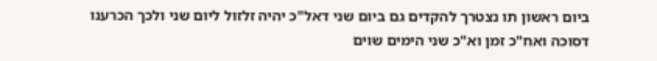ביום ראשון תו נצטרך להקדים גם ביום שני דאל"כ יהיה זלזול ליום שני ולכך הכרענו דסוכה ואח"כ זמן וא"כ שני הימים שוים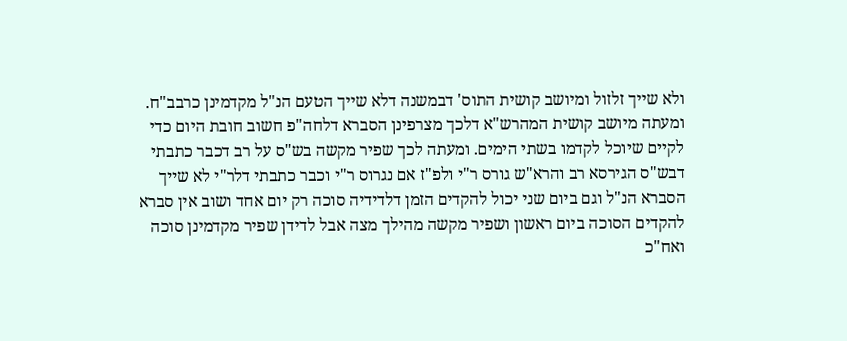ולא שייך זלזול ומיושב קושית התוס' דבמשנה דלא שייך הטעם הנ"ל מקדמינן כרבב"ח. ומעתה מיושב קושית המהרש"א דלכך מצרפינן הסברא דלחה"פ חשוב חובת היום כדי לקיים שיוכל לקדמו בשתי הימים. ומעתה לכך שפיר מקשה בש"ס על רב דכבר כתבתי דבש"ס הגירסא רב והרא"ש גורס ר"י ולפ"ז אם נגרוס ר"י וכבר כתבתי דלר"י לא שייך הסברא הנ"ל וגם ביום שני יכול להקדים הזמן דלדידיה סוכה רק יום אחד ושוב אין סברא להקדים הסוכה ביום ראשון ושפיר מקשה מהילך מצה אבל לדידן שפיר מקדמינן סוכה ואח"כ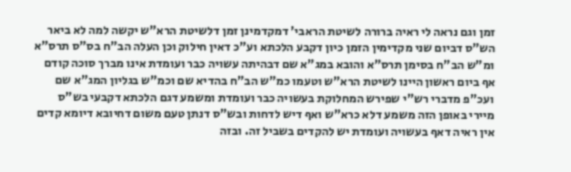זמן וגם נראה לי ראיה ברורה לשיטת הראבי' דמקדמינן זמן דלשיטת הרא"ש יקשה למה לא ביאר הש"ס דביום שני מקדימין הזמן כיון דקבע הלכתא וע"כ דאין חילוק וכן העלה הב"ח בס"ס תרס"א ומ"ש הב"ח בסימן תרס"א והובא במג"א שם דבהיתה עשויה כבר ועומדת אינו מברך סוכה קודם אף ביום ראשון היינו לשיטת הרא"ש וטעמו כמ"ש הב"ח בהדיא שם וכמ"ש בגליון המג"א שם ועכ"פ מדברי רש"י שפירש המחלוקת בעשויה כבר ועומדת ומשמע דגם הלכתא דקבעי בש"ס מיירי באופן הזה משמע דלא כרא"ש ואף דיש לדחות ובש"ס דנתן טעם משום דחיובא דיומא קדים אין ראיה דאף בעשויה ועומדת יש להקדים בשביל זה. ובזה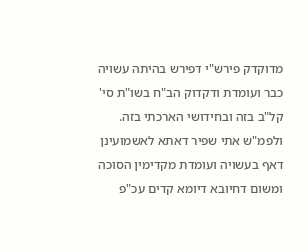מדוקדק פירש"י דפירש בהיתה עשויה כבר ועומדת ודקדוק הב"ח בשו"ת סי' קל"ב בזה ובחידושי הארכתי בזה. ולפמ"ש אתי שפיר דאתא לאשמועינן דאף בעשויה ועומדת מקדימין הסוכה ומשום דחיובא דיומא קדים עכ"פ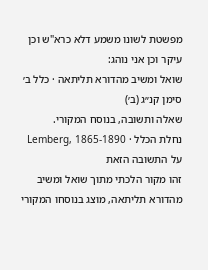מפשטת לשונו משמע דלא כרא"ש וכן עיקר וכן אני נוהג:
שואל ומשיב מהדורא תליתאה · כלל ב׳ סימן קנ״ג (ב׳)
שאלה ותשובה, בנוסח המקורי.
נחלת הכלל · Lemberg, 1865-1890
על התשובה הזאת
זהו מקור הלכתי מתוך שואל ומשיב מהדורא תליתאה, מוצג בנוסחו המקורי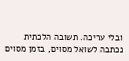ובלי עריכה. תשובה הלכתית נכתבה לשואל מסוים, בזמן מסוים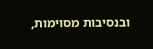ובנסיבות מסוימות,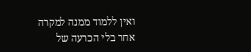ואין ללמוד ממנה למקרה אחר בלי הכרעה של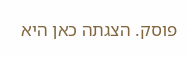פוסק. הצגתה כאן היא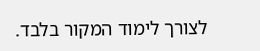לצורך לימוד המקור בלבד.